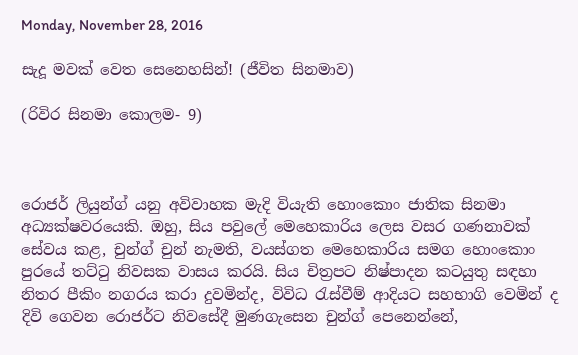Monday, November 28, 2016

සැදූ මවක් වෙත සෙනෙහසින්! (ජීවිත සිනමාව)

(රිවිර සිනමා කොලම- 9)



රොජර් ලියුන්ග් යනු අවිවාහක මැදි වියැති හොංකොං ජාතික සිනමා අධ්‍යක්ෂවරයෙකි. ඔහු, සිය පවුලේ මෙහෙකාරිය ලෙස වසර ගණනාවක් සේවය කළ, චුන්ග් චුන් නැමති, වයස්ගත මෙහෙකාරිය සමග හොංකොං පුරයේ තට්ටු නිවසක වාසය කරයි. සිය චිත්‍ර‍පට නිෂ්පාදන කටයුතු සඳහා නිතර පීකිං නගරය කරා දුවමින්ද, විවිධ රැස්වීම් ආදියට සහභාගි වෙමින් ද දිවි ගෙවන රොජර්ට නිවසේදී මුණගැසෙන චුන්ග් පෙනෙන්නේ,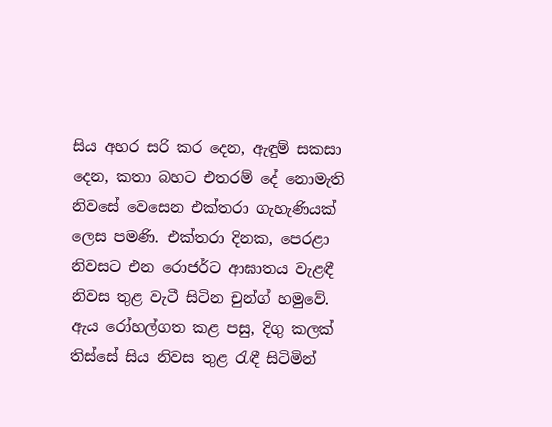සිය අහර සරි කර දෙන, ඇඳුම් සකසා දෙන, කතා බහට එතරම් දේ නොමැති නිවසේ වෙසෙන එක්තරා ගැහැණියක් ලෙස පමණි. එක්තරා දිනක, පෙරළා නිවසට එන රොජර්ට ආඝාතය වැළඳී නිවස තුළ වැටී සිටින චුන්ග් හමුවේ. ඇය රෝහල්ගත කළ පසු, දිගු කලක් තිස්සේ සිය නිවස තුළ රැඳී සිටිමින්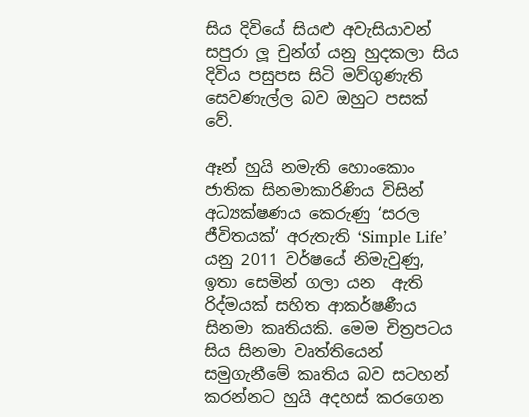සිය දිවියේ සියළු අවැසියාවන් සපුරා ලූ චුන්ග් යනු හුදකලා සිය දිවිය පසුපස සිටි මව්ගුණැති සෙවණැල්ල බව ඔහුට පසක් වේ.

ඈන් හුයි නමැති හොංකොං ජාතික සිනමාකාරිණිය විසින් අධ්‍යක්ෂණය කෙරුණු ‘සරල ජීවිතයක්‘ අරුතැති ‘Simple Life’ යනු 2011 වර්ෂයේ නිමැවුණු, ඉතා සෙමින් ගලා යන  ඇති රිද්මයක් සහිත ආකර්ෂණීය සිනමා කෘතියකි. මෙම චිත්‍ර‍පටය සිය සිනමා වෘත්තියෙන් සමුගැනීමේ කෘතිය බව සටහන් කරන්නට හුයි අදහස් කරගෙන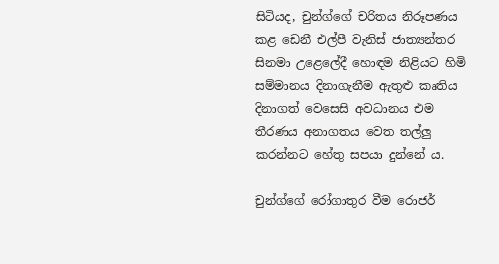සිටියද, චුන්ග්ගේ චරිතය නිරූපණය කළ ඩෙනී එල්පී වැනිස් ජාත්‍යන්තර සිනමා උළෙලේදී හොඳම නිළියට හිමි සම්මානය දිනාගැනීම ඇතුළු කෘතිය දිනාගත් වෙසෙසි අවධානය එම තීරණය අනාගතය වෙත තල්ලු කරන්නට හේතු සපයා දුන්නේ ය.

චුන්ග්ගේ රෝගාතුර වීම රොජර්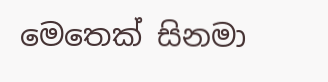මෙතෙක් සිනමා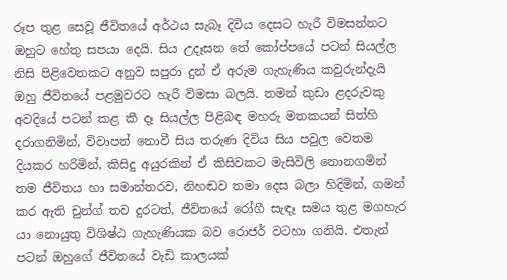රූප තුළ සෙවූ ජීවිතයේ අර්ථය සැබෑ දිවිය දෙසට හැරී විමසන්නට ඔහුට හේතු සපයා දෙයි. සිය උදෑසන තේ කෝප්පයේ පටන් සියල්ල නිසි පිළිවෙතකට අනුව සපුරා දුන් ඒ අරුම ගැහැණිය කවුරුන්දැයි ඔහු ජීවිතයේ පළමුවරට හැරී විමසා බලයි. තමන් කුඩා ළදරුවකු අවදියේ පටන් කළ කී දෑ සියල්ල පිළිබඳ මහරු මතකයන් සිත්හි දරාගනිමින්, විවාපත් නොවී සිය තරුණ දිවිය සිය පවුල වෙතම දියකර හරිමින්, කිසිදු අයුරකින් ඒ කිසිවකට මැසිවිලි නොනගමින් තම ජීවිතය හා සමාන්තරව, නිහඬව තමා දෙස බලා හිදිමින්, ගමන් කර ඇති චුන්ග් තව දුරටත්, ජීවිතයේ රෝගී සැඳෑ සමය තුළ මගහැර යා නොයුතු විශිෂ්ඨ ගැහැණියක බව රොජර් වටහා ගනියි. එතැන් පටන් ඔහුගේ ජීවිතයේ වැඩි කාලයක්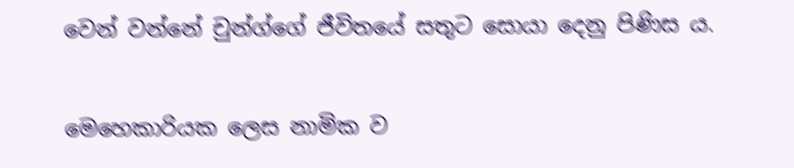වෙන් වන්නේ චුන්ග්ගේ ජීවිතයේ සතුට සොයා දෙනු පිණිස ය.

මෙහෙකාරියක ලෙස නාමික ව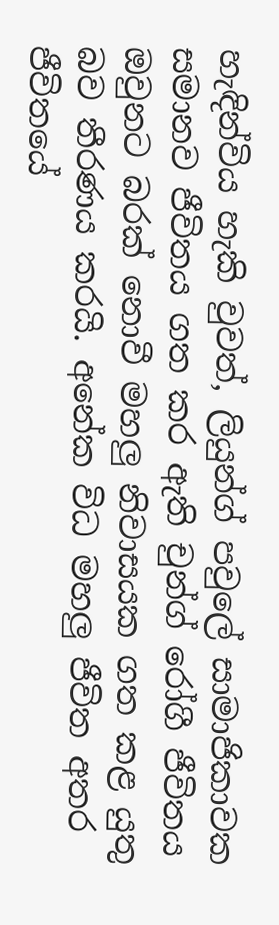හැඳින්විය හැකි වුවත්, ලියුන්ග් පවුලේ සාමාජිකාවක සමානව ජීවිතය ගත කර ඇති චුන්ග් රෝගී ජීවිතය ඔවුනට බරක් නොවී මහලු නිවාසයක ගත කළ යුතු බව තීරණය කරයි. අනේක විධ මහලු ජීවිත අතර ජීවිතයේ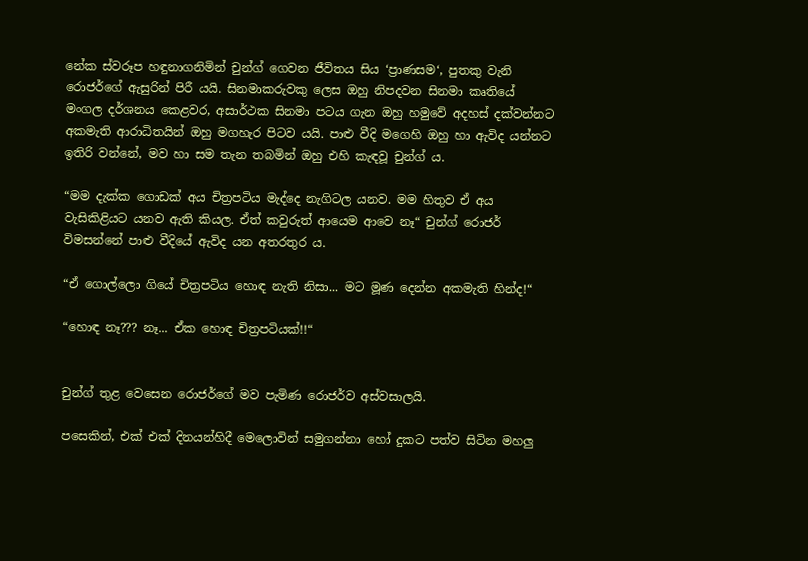නේක ස්වරූප හඳුනාගනිමින් චුන්ග් ගෙවන ජීවිතය සිය ‘ප්‍රාණසම‘, පුතකු වැනි රොජර්ගේ ඇසුරින් පිරී යයි. සිනමාකරුවකු ලෙස ඔහු නිපදවන සිනමා කෘතියේ මංගල දර්ශනය කෙළවර, අසාර්ථක සිනමා පටය ගැන ඔහු හමුවේ අදහස් දක්වන්නට අකමැති ආරාධිතයින් ඔහු මගහැර පිටව යයි. පාළු වීදි මගෙහි ඔහු හා ඇවිද යන්නට ඉතිරි වන්නේ, මව හා සම තැන තබමින් ඔහු එහි කැඳවූ චුන්ග් ය.

“මම දැක්ක ගොඩක් අය චිත්‍ර‍පටිය මැද්දෙ නැගිටල යනව. මම හිතුව ඒ අය වැසිකිළියට යනව ඇති කියල. ඒත් කවුරුත් ආයෙම ආවෙ නෑ“ චුන්ග් රොජර් විමසන්නේ පාළු වීදියේ ඇවිද යන අතරතුර ය.

“ඒ ගොල්ලො ගියේ චිත්‍ර‍පටිය හොඳ නැති නිසා... මට මූණ දෙන්න අකමැති හින්ද!“

“හොඳ නෑ??? නෑ... ඒක හොඳ චිත්‍ර‍පටියක්!!“


චුන්ග් තුළ වෙසෙන රොජර්ගේ මව පැමිණ රොජර්ව අස්වසාලයි.

පසෙකින්, එක් එක් දිනයන්හිදී මෙලොවින් සමුගන්නා හෝ දුකට පත්ව සිටින මහලු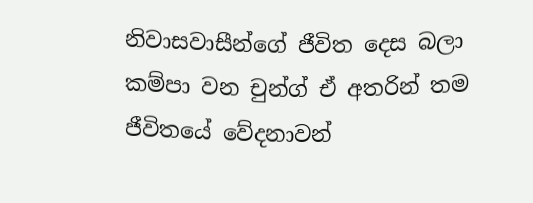නිවාසවාසීන්ගේ ජීවිත දෙස බලා කම්පා වන චුන්ග් ඒ අතරින් තම ජීවිතයේ වේදනාවන්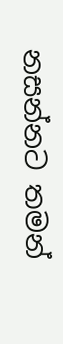නසන්නට තමන්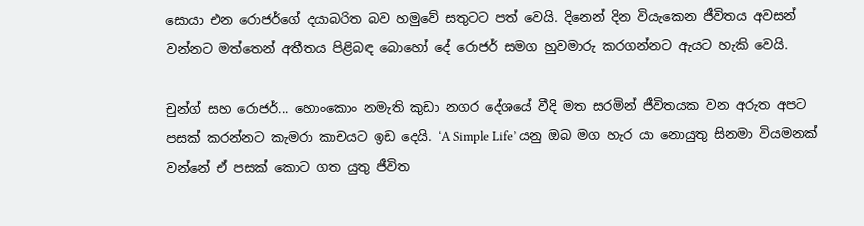සොයා එන රොජර්ගේ දයාබරිත බව හමුවේ සතුටට පත් වෙයි. දිනෙන් දින වියැකෙන ජීවිතය අවසන් වන්නට මත්තෙන් අතීතය පිළිබඳ බොහෝ දේ රොජර් සමග හුවමාරු කරගන්නට ඇයට හැකි වෙයි.

චුන්ග් සහ රොජර්... හොංකොං නමැති කුඩා නගර දේශයේ වීදි මත සරමින් ජීවිතයක වන අරුත අපට පසක් කරන්නට කැමරා කාචයට ඉඩ දෙයි. ‘A Simple Life’ යනු ඔබ මග හැර යා නොයුතු සිනමා වියමනක් වන්නේ ඒ පසක් කොට ගත යුතු ජීවිත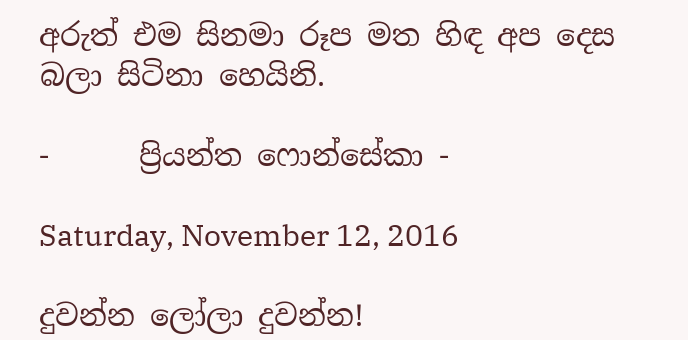අරුත් එම සිනමා රූප මත හිඳ අප දෙස බලා සිටිනා හෙයිනි.

-      ප්‍රියන්ත ෆොන්සේකා -

Saturday, November 12, 2016

දුවන්න ලෝලා දුවන්න!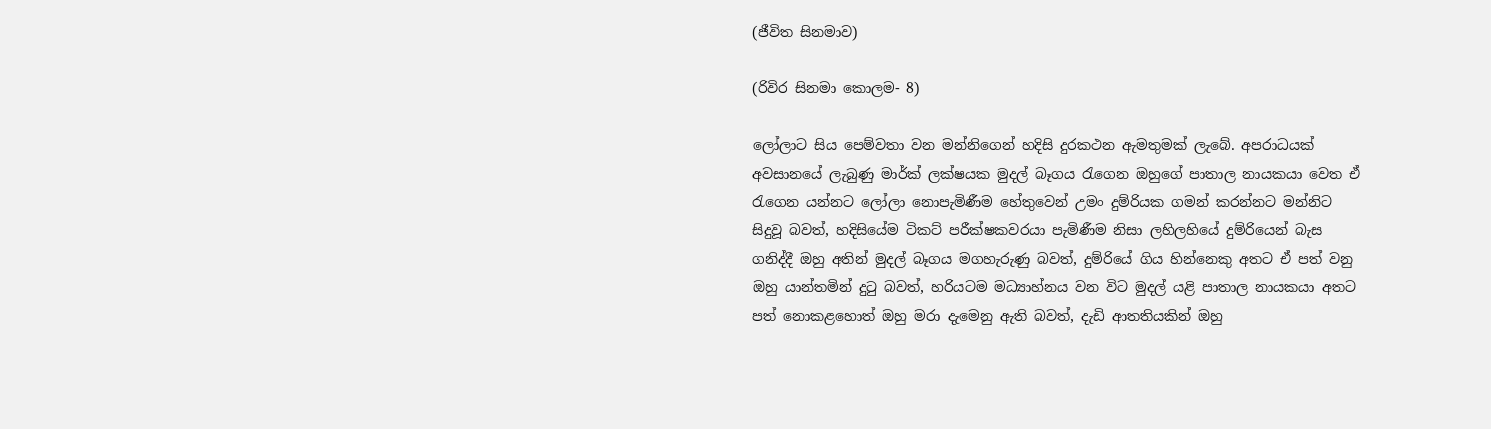(ජීවිත සිනමාව)

(රිවිර සිනමා කොලම- 8)

ලෝලාට සිය පෙම්වතා වන මන්නිගෙන් හදිසි දුරකථන ඇමතුමක් ලැබේ. අපරාධයක් අවසානයේ ලැබුණු මාර්ක් ලක්ෂයක මුදල් බෑගය රැගෙන ඔහුගේ පාතාල නායකයා වෙත ඒ රැගෙන යන්නට ලෝලා නොපැමිණීම හේතුවෙන් උමං දුම්රියක ගමන් කරන්නට මන්නිට සිදුවූ බවත්, හදිසියේම ටිකට් පරීක්ෂකවරයා පැමිණීම නිසා ලහිලහියේ දුම්රියෙන් බැස ගනිද්දී ඔහු අතින් මුදල් බෑගය මගහැරුණු බවත්, දුම්රියේ ගිය හින්නෙකු අතට ඒ පත් වනු ඔහු යාන්තමින් දුටු බවත්, හරියටම මධ්‍යාහ්නය වන විට මුදල් යළි පාතාල නායකයා අතට පත් නොකළහොත් ඔහු මරා දැමෙනු ඇති බවත්, දැඩි ආතතියකින් ඔහු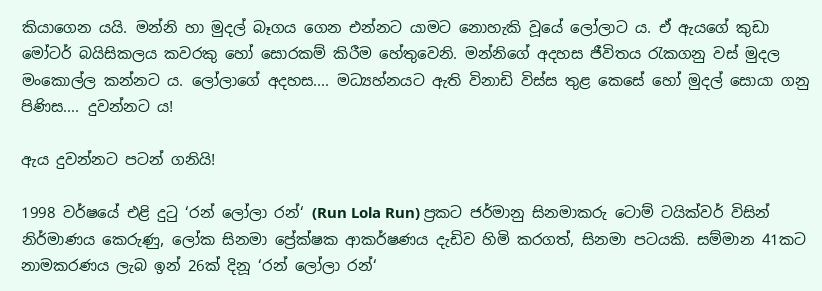කියාගෙන යයි. මන්නි හා මුදල් බෑගය ගෙන එන්නට යාමට නොහැකි වූයේ ලෝලාට ය. ඒ ඇයගේ කුඩා මෝටර් බයිසිකලය කවරකු හෝ සොරකම් කිරීම හේතුවෙනි. මන්නිගේ අදහස ජීවිතය රැකගනු වස් මුදල මංකොල්ල කන්නට ය. ලෝලාගේ අදහස.... මධ්‍යහ්නයට ඇති විනාඩි විස්ස තුළ කෙසේ හෝ මුදල් සොයා ගනු පිණිස.... දුවන්නට ය!

ඇය දුවන්නට පටන් ගනියි!

1998 වර්ෂයේ එළි දුටු ‘රන් ලෝලා රන්‘ (Run Lola Run) ප්‍ර‍කට ජර්මානු සිනමාකරු ටොම් ටයික්වර් විසින් නිර්මාණය කෙරුණු, ලෝක සිනමා ප්‍රේක්ෂක ආකර්ෂණය දැඩිව හිමි කරගත්, සිනමා පටයකි. සම්මාන 41කට නාමකරණය ලැබ ඉන් 26ක් දිනූ ‘රන් ලෝලා රන්‘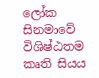ලෝක සිනමාවේ විශිෂ්ඨතම කෘති සියය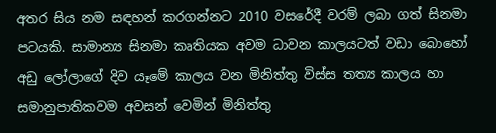අතර සිය නම සඳහන් කරගන්නට 2010 වසරේදී වරම් ලබා ගත් සිනමා පටයකි. සාමාන්‍ය සිනමා කෘතියක අවම ධාවන කාලයටත් වඩා බොහෝ අඩු ලෝලාගේ දිව යෑමේ කාලය වන මිනිත්තු විස්ස තත්‍ය කාලය හා සමානුපාතිකවම අවසන් වෙමින් මිනිත්තු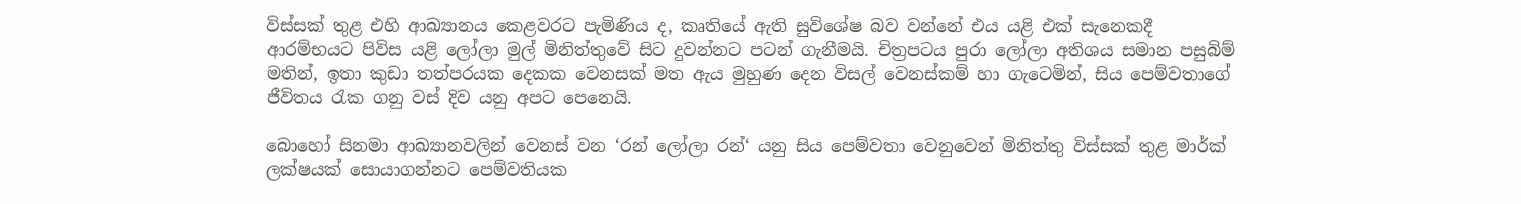විස්සක් තුළ එහි ආඛ්‍යානය කෙළවරට පැමිණිය ද, කෘතියේ ඇති සුවිශේෂ බව වන්නේ එය යළි එක් සැනෙකදී ආරම්භයට පිවිස යළි ලෝලා මුල් මිනිත්තුවේ සිට දුවන්නට පටන් ගැනීමයි. චිත්‍ර‍පටය පුරා ලෝලා අතිශය සමාන පසුබිම් මතින්, ඉතා කුඩා තත්පරයක දෙකක වෙනසක් මත ඇය මුහුණ දෙන විසල් වෙනස්කම් හා ගැටෙමින්, සිය පෙම්වතාගේ ජීවිතය රැක ගනු වස් දිව යනු අපට පෙනෙයි.

බොහෝ සිනමා ආඛ්‍යානවලින් වෙනස් වන ‘රන් ලෝලා රන්‘ යනු සිය පෙම්වතා වෙනුවෙන් මිනිත්තු විස්සක් තුළ මාර්ක් ලක්ෂයක් සොයාගන්නට පෙම්වතියක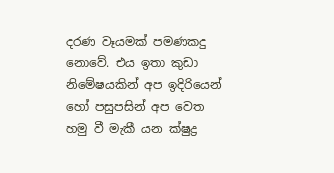දරණ වෑයමක් පමණකදු නොවේ. එය ඉතා කුඩා නිමේෂයකින් අප ඉදිරියෙන් හෝ පසුපසින් අප වෙත හමු වී මැකී යන ක්ෂුද්‍ර‍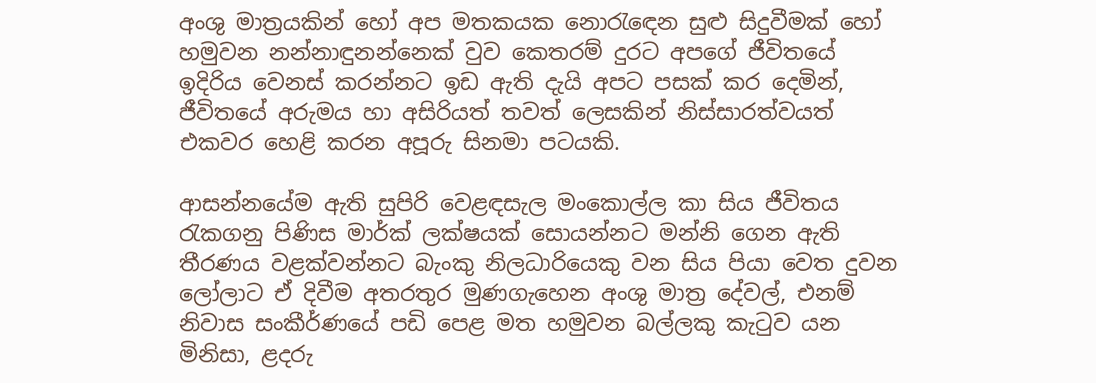අංශු මාත්‍ර‍යකින් හෝ අප මතකයක නොරැඳ‍ෙන සුළු සිදුවීමක් හෝ හමුවන නන්නාඳුනන්නෙක් වුව කෙතරම් දුරට අපගේ ජීවිතයේ ඉදිරිය වෙනස් කරන්නට ඉඩ ඇති දැයි අපට පසක් කර දෙමින්, ජීවිතයේ අරුමය හා අසිරියත් තවත් ලෙසකින් නිස්සාරත්වයත් එකවර හෙළි කරන අපූරු සිනමා පටයකි.

ආසන්නයේම ඇති සුපිරි වෙළඳසැල මංකොල්ල කා සිය ජීවිතය රැකගනු පිණිස මාර්ක් ලක්ෂයක් සොයන්නට මන්නි ගෙන ඇති තීරණය වළක්වන්නට බැංකු නිලධාරියෙකු වන සිය පියා වෙත දුවන ලෝලාට ඒ දිවීම අතරතුර මුණගැහෙන අංශු මාත්‍ර‍ දේවල්, එනම් නිවාස සංකීර්ණයේ පඩි පෙළ මත හමුවන බල්ලකු කැටුව යන මිනිසා, ළදරු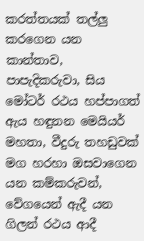කරත්තයක් තල්ලු කරගෙන යන කාන්තාව, පාපැදිකරුවා, සිය මෝටර් රථය හප්පාගත් ඇය හඳුනන මෙයියර් මහතා, වීදුරු තහඩුවක් මග හරහා ඔසවාගෙන යන කම්කරුවන්, වේගයෙන් ඇදී යන ගිලන් රථය ආදී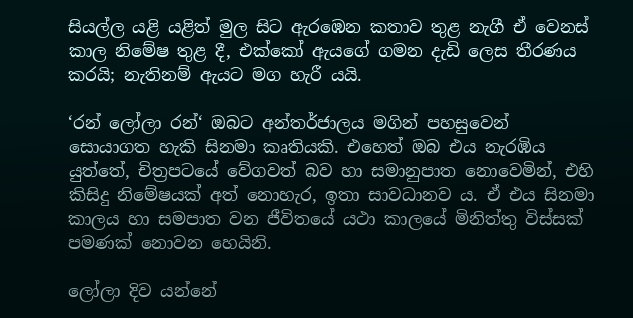සියල්ල යළි යළිත් මුල සිට ඇරඹෙන කතාව තුළ නැගී ඒ වෙනස් කාල නිමේෂ තුළ දී, එක්කෝ ඇයගේ ගමන දැඩි ලෙස තීරණය කරයි; නැතිනම් ඇයට මග හැරී යයි.

‘රන් ලෝලා රන්‘ ඔබට අන්තර්ජාලය මගින් පහසුවෙන් සොයාගත හැකි සිනමා කෘතියකි. එහෙත් ඔබ එය නැරඹිය යුත්තේ, චිත්‍ර‍පටයේ වේගවත් බව හා සමානුපාත නොවෙමින්, එහි කිසිදු නිමේෂයක් අත් නොහැර, ඉතා සාවධානව ය. ඒ එය සිනමා කාලය හා සමපාත වන ජීවිතයේ යථා කාලයේ මිනිත්තු විස්සක් පමණක් නොවන හෙයිනි.

ලෝලා දිව යන්නේ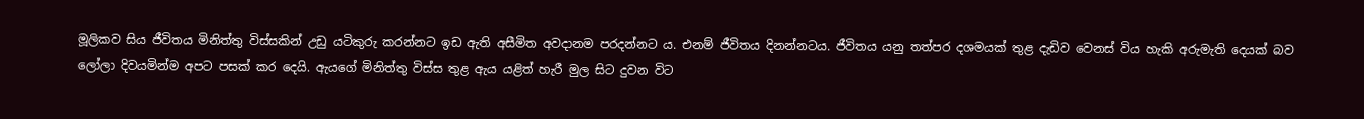මූලිකව සිය ජීවිතය මිනිත්තු විස්සකින් උඩු යටිකුරු කරන්නට ඉඩ ඇති අසීමිත අවදානම පරදන්නට ය. එනම් ජීවිතය දිනන්නටය. ජීවිතය යනු තත්පර දශමයක් තුළ දැඩිව වෙනස් විය හැකි අරුමැති දෙයක් බව ලෝලා දිවයමින්ම අපට පසක් කර දෙයි. ඇයගේ මිනිත්තු විස්ස තුළ ඇය යළිත් හැරී මුල සිට දුවන විට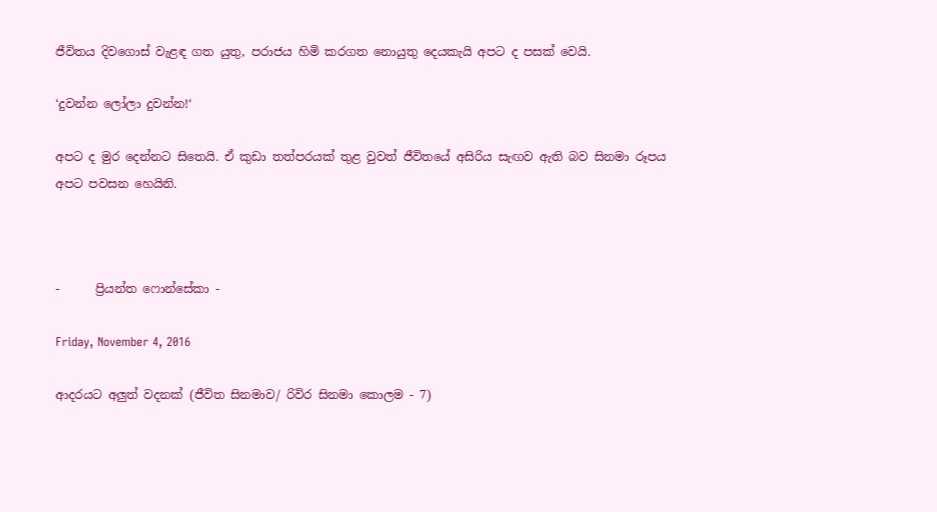ජීවිතය දිවගොස් වැළඳ ගත යුතු, පරාජය හිමි කරගත නොයුතු දෙයකැයි අපට ද පසක් වෙයි.

‘දුවන්න ලෝලා දුවන්න!‘

අපට ද මුර දෙන්නට සිතෙයි. ඒ කුඩා තත්පරයක් තුළ වුවත් ජීවිතයේ අසිරිය සැඟව ඇති බව සිනමා රූපය අපට පවසන හෙයිනි.



-      ප්‍රියන්ත ෆොන්සේකා -

Friday, November 4, 2016

ආදරයට අලුත් වදනක් (ජීවිත සිනමාව/ රිවිර සිනමා කොලම - 7)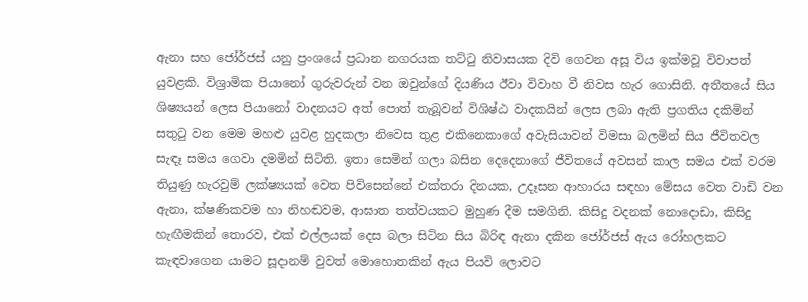ඇනා සහ ජෝර්ජස් යනු ප්‍රංශයේ ප්‍රධාන නගරයක තට්ටු නිවාසයක දිවි ගෙවන අසූ විය ඉක්මවූ විවාපත් යුවළකි. විශ්‍රාමික පියානෝ ගුරුවරුන් වන ඔවුන්ගේ දියණිය ඊවා විවාහ වී නිවස හැර ගොසිනි. අතීතයේ සිය ශිෂ්‍යයන් ලෙස පියානෝ වාදනයට අත් පොත් තැබූවන් විශිෂ්ඨ වාදකයින් ලෙස ලබා ඇති ප්‍රගතිය දකිමින් සතුටු වන මෙම මහළු යුවළ හුදකලා නිවෙස තුළ එකිනෙකාගේ අවැසියාවන් විමසා බලමින් සිය ජීවිතවල සැඳෑ සමය ගෙවා දමමින් සිටිති. ඉතා සෙමින් ගලා බසින දෙදෙනාගේ ජීවිතයේ අවසන් කාල සමය එක් වරම තියුණු හැරවුම් ලක්ෂ්‍යයක් වෙත පිවිසෙන්නේ එක්තරා දිනයක, උදෑසන ආහාරය සඳහා මේසය වෙත වාඩි වන ඇනා, ක්ෂණිකවම හා නිහඬවම, ආඝාත තත්වයකට මුහුණ දීම සමගිනි. කිසිදු වදනක් නොදොඩා, කිසිදු හැඟීමකින් තොරව, එක් එල්ලයක් දෙස බලා සිටින සිය බිරිඳ ඇනා දකින ජෝර්ජස් ඇය රෝහලකට කැඳවාගෙන යාමට සූදානම් වුවත් මොහොතකින් ඇය පියවි ලොවට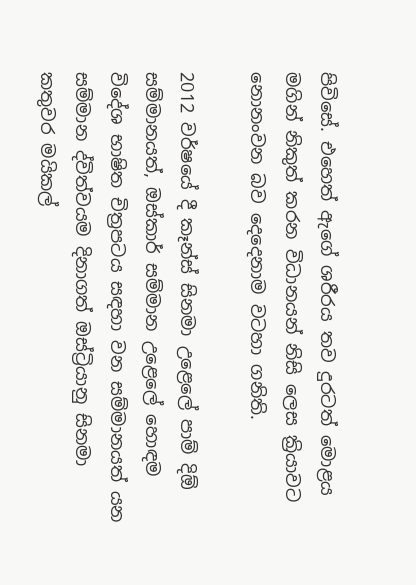පිවිසේ. එහෙත් ඇගේ ශරීරය තව දුරටත් මොළය මගින් නිකුත් කරන විධානයන් නිසි ලෙස ක්‍රියාවට නොනංවන බව දෙදෙනාම වටහා ගනිති.

2012 වර්ෂයේ දී කෑන්ස් සිනමා උළෙලේ පාම් දිඕ සම්මානයත්, ඔස්කාර් සම්මාන උළෙලේ හොඳම විදේශ භාෂිත චිත්‍රපටය සඳහා වන සම්මානයත් යන සම්මාන ද්විත්වයම දිනාගත් ඔස්ට්‍රියානු සිනමා කතුවර මයිකල්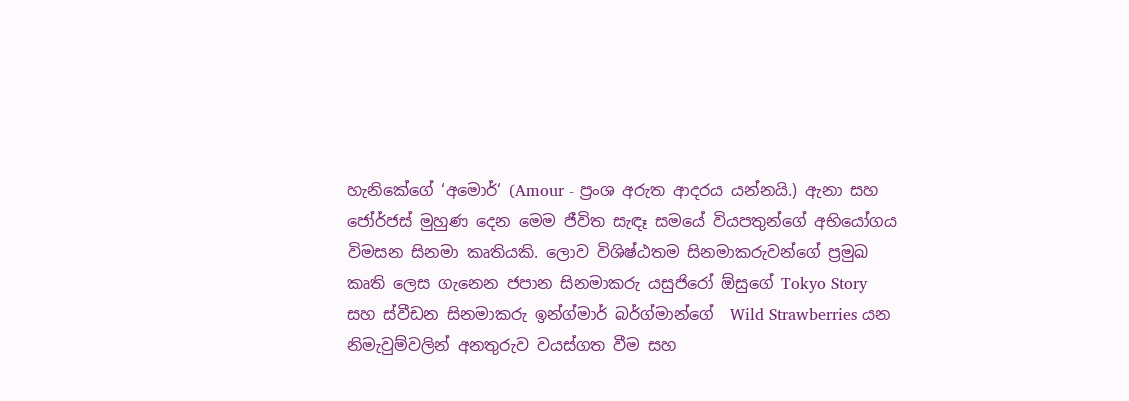හැනිකේගේ ‘අමොර්‘ (Amour - ප්‍රංශ අරුත ආදරය යන්නයි.) ඇනා සහ ජෝර්ජස් මුහුණ දෙන මෙම ජීවිත සැඳෑ සමයේ වියපතුන්ගේ අභියෝගය විමසන සිනමා කෘතියකි. ලොව විශිෂ්ඨතම සිනමාකරුවන්ගේ ප්‍රමුඛ කෘති ලෙස ගැනෙන ජපාන සිනමාකරු යසුජිරෝ ඕසුගේ Tokyo Story සහ ස්වීඩන සිනමාකරු ඉන්ග්මාර් බර්ග්මාන්ගේ  Wild Strawberries යන නිමැවුම්වලින් අනතුරුව වයස්ගත වීම සහ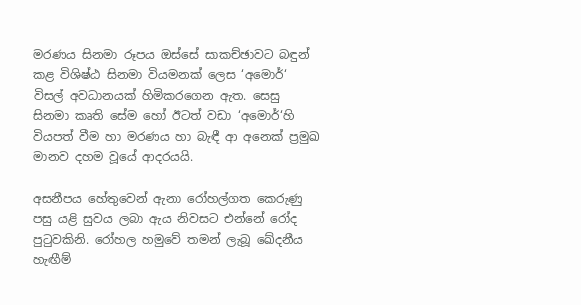මරණය සිනමා රූපය ඔස්සේ සාකච්ඡාවට බඳුන් කළ විශිෂ්ඨ සිනමා වියමනක් ලෙස ‘අමොර්‘ විසල් අවධානයක් හිමිකරගෙන ඇත. සෙසු සිනමා කෘති සේම හෝ ඊටත් වඩා ‘අමොර්‘හි වියපත් වීම හා මරණය හා බැඳී ආ අනෙක් ප්‍රමුඛ මානව දහම වූයේ ආදරයයි.

අසනීපය හේතුවෙන් ඇනා රෝහල්ගත කෙරුණු පසු යළි සුවය ලබා ඇය නිවසට එන්නේ රෝද පුටුවකිනි. රෝහල හමුවේ තමන් ලැබූ ඛේදනීය හැඟීම්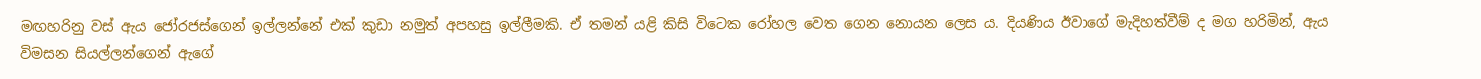මඟහරිනු වස් ඇය ජෝරජස්ගෙන් ඉල්ලන්නේ එක් කුඩා නමුත් අපහසු ඉල්ලීමකි. ඒ තමන් යළි කිසි විටෙක රෝහල වෙත ගෙන නොයන ලෙස ය. දියණිය ඊවාගේ මැදිහත්වීම් ද මග හරිමින්, ඇය විමසන සියල්ලන්ගෙන් ඇගේ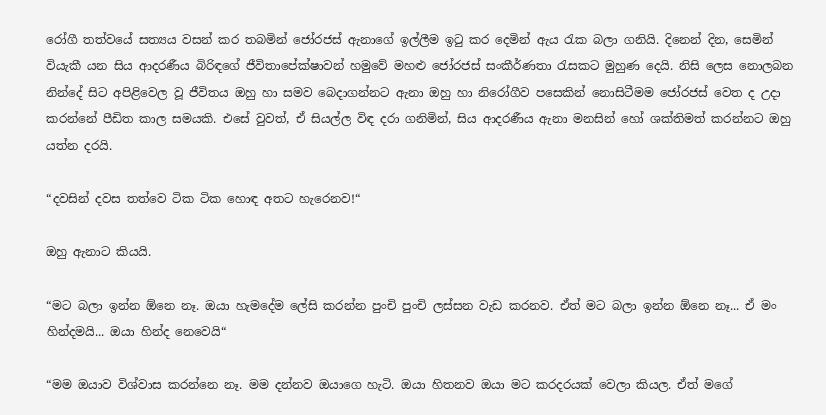රෝගී තත්වයේ සත්‍යය වසන් කර තබමින් ජෝරජස් ඇනාගේ ඉල්ලීම ඉටු කර දෙමින් ඇය රැක බලා ගනියි. දිනෙන් දින, සෙමින් වියැකී යන සිය ආදරණීය බිරිඳගේ ජීවිතාපේක්ෂාවන් හමුවේ මහළු ජෝරජස් සංකීර්ණතා රැසකට මුහුණ දෙයි. නිසි ලෙස නොලබන නින්දේ සිට අපිළිවෙල වූ ජීවිතය ඔහු හා සමව බෙදාගන්නට ඇනා ඔහු හා නිරෝගීව පසෙකින් නොසිටීමම ජෝරජස් වෙත ද උදා කරන්නේ පීඩිත කාල සමයකි. එසේ වුවත්, ඒ සියල්ල විඳ දරා ගනිමින්, සිය ආදරණීය ඇනා මනසින් හෝ ශක්තිමත් කරන්නට ඔහු යත්න දරයි.

“දවසින් දවස තත්වෙ ටික ටික හොඳ අතට හැරෙනව!“

ඔහු ඇනාට කියයි.

“මට බලා ඉන්න ඕනෙ නෑ. ඔයා හැමදේම ලේසි කරන්න පුංචි පුංචි ලස්සන වැඩ කරනව. ඒත් මට බලා ඉන්න ඕනෙ නෑ... ඒ මං හින්දමයි... ඔයා හින්ද නෙවෙයි“

“මම ඔයාව විශ්වාස කරන්නෙ නෑ. මම දන්නව ඔයාගෙ හැටි. ඔයා හිතනව ඔයා මට කරදරයක් වෙලා කියල. ඒත් මගේ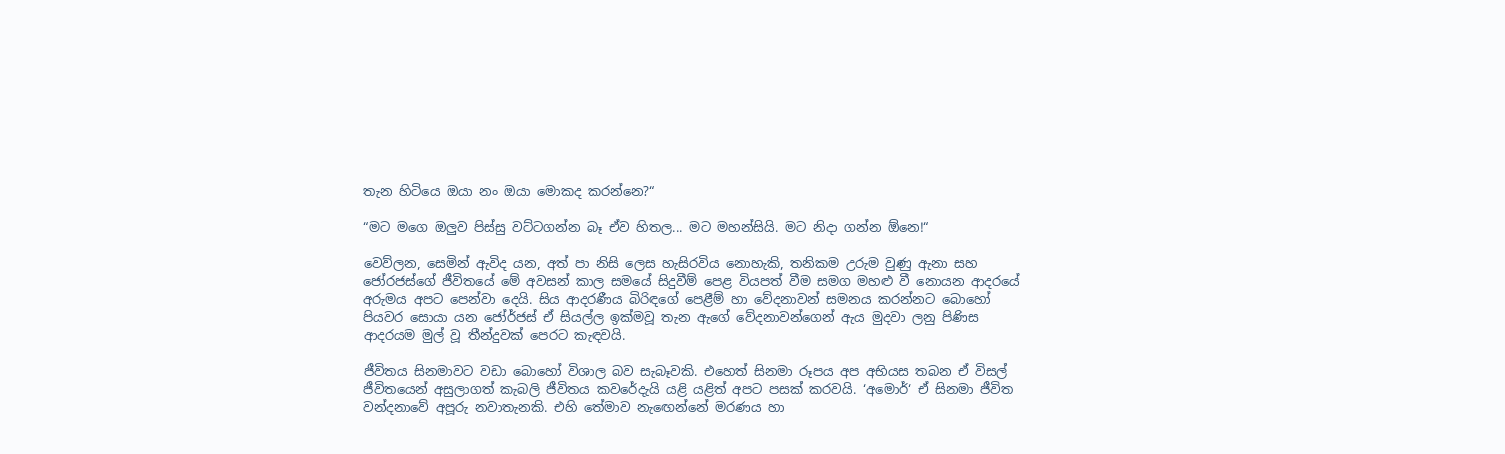තැන හිටියෙ ඔයා නං ඔයා මොකද කරන්නෙ?“

“මට මගෙ ඔලුව පිස්සු වට්ටගන්න බෑ ඒව හිතල... මට මහන්සියි. මට නිදා ගන්න ඕනෙ!“

වෙව්ලන, සෙමින් ඇවිද යන, අත් පා නිසි ලෙස හැසිරවිය නොහැකි, තනිකම උරුම වුණු ඇනා සහ ජෝරජස්ගේ ජීවිතයේ මේ අවසන් කාල සමයේ සිදුවීම් පෙළ වියපත් වීම සමග මහළු වී නොයන ආදරයේ අරුමය අපට පෙන්වා දෙයි. සිය ආදරණීය බිරිඳගේ පෙළීම් හා වේදනාවන් සමනය කරන්නට බොහෝ පියවර සොයා යන ජෝර්ජස් ඒ සියල්ල ඉක්මවූ තැන ඇගේ වේදනාවන්ගෙන් ඇය මුදවා ලනු පිණිස ආදරයම මුල් වූ තීන්දුවක් පෙරට කැඳවයි.

ජීවිතය සිනමාවට වඩා බොහෝ විශාල බව සැබෑවකි. එහෙත් සිනමා රූපය අප අභියස තබන ඒ විසල් ජීවිතයෙන් අසුලාගත් කැබලි ජීවිතය කවරේදැයි යළි යළිත් අපට පසක් කරවයි. ‘අමොර්‘ ඒ සිනමා ජීවිත වන්දනාවේ අපූරු නවාතැනකි. එහි තේමාව නැඟෙන්නේ මරණය හා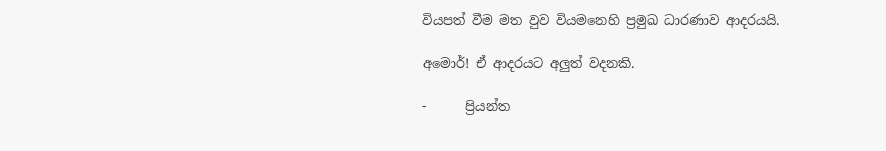වියපත් වීම මත වුව වියමනෙහි ප්‍රමුඛ ධාරණාව ආදරයයි.

අමොර්! ඒ ආදරයට අලුත් වදනකි.

-      ප්‍රියන්ත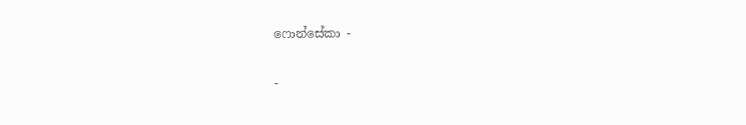ෆොන්සේකා -

-